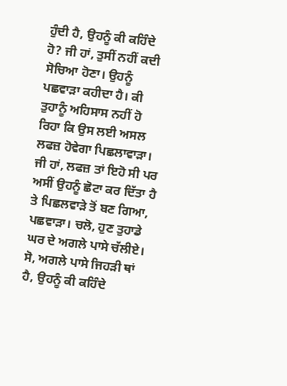ਹੁੰਦੀ ਹੈ, ਉਹਨੂੰ ਕੀ ਕਹਿੰਦੇ ਹੋ? ਜੀ ਹਾਂ, ਤੁਸੀਂ ਨਹੀਂ ਕਦੀ ਸੋਚਿਆ ਹੋਣਾ। ਉਹਨੂੰ ਪਛਵਾੜਾ ਕਹੀਦਾ ਹੈ। ਕੀ ਤੁਹਾਨੂੰ ਅਹਿਸਾਸ ਨਹੀਂ ਹੋ ਰਿਹਾ ਕਿ ਉਸ ਲਈ ਅਸਲ ਲਫਜ਼ ਹੋਵੇਗਾ ਪਿਛਲਾਵਾੜਾ। ਜੀ ਹਾਂ, ਲਫਜ਼ ਤਾਂ ਇਹੋ ਸੀ ਪਰ ਅਸੀਂ ਉਹਨੂੰ ਛੋਟਾ ਕਰ ਦਿੱਤਾ ਹੈ ਤੇ ਪਿਛਲਵਾੜੇ ਤੋਂ ਬਣ ਗਿਆ, ਪਛਵਾੜਾ। ਚਲੋ, ਹੁਣ ਤੁਹਾਡੇ ਘਰ ਦੇ ਅਗਲੇ ਪਾਸੇ ਚੱਲੀਏ। ਸੋ, ਅਗਲੇ ਪਾਸੇ ਜਿਹੜੀ ਥਾਂ ਹੈ, ਉਹਨੂੰ ਕੀ ਕਹਿੰਦੇ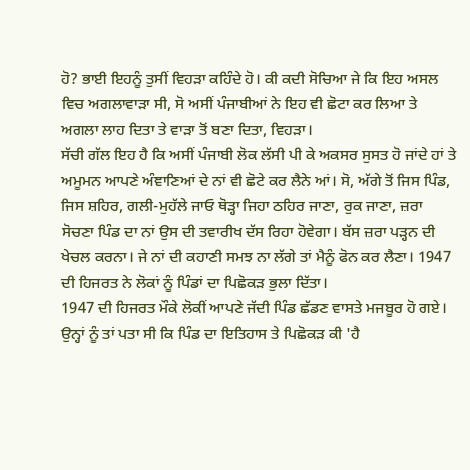ਹੋ? ਭਾਈ ਇਹਨੂੰ ਤੁਸੀਂ ਵਿਹੜਾ ਕਹਿੰਦੇ ਹੋ। ਕੀ ਕਦੀ ਸੋਚਿਆ ਜੇ ਕਿ ਇਹ ਅਸਲ ਵਿਚ ਅਗਲਾਵਾੜਾ ਸੀ, ਸੋ ਅਸੀਂ ਪੰਜਾਬੀਆਂ ਨੇ ਇਹ ਵੀ ਛੋਟਾ ਕਰ ਲਿਆ ਤੇ ਅਗਲਾ ਲਾਹ ਦਿਤਾ ਤੇ ਵਾੜਾ ਤੋਂ ਬਣਾ ਦਿਤਾ, ਵਿਹੜਾ।
ਸੱਚੀ ਗੱਲ ਇਹ ਹੈ ਕਿ ਅਸੀਂ ਪੰਜਾਬੀ ਲੋਕ ਲੱਸੀ ਪੀ ਕੇ ਅਕਸਰ ਸੁਸਤ ਹੋ ਜਾਂਦੇ ਹਾਂ ਤੇ ਅਮੂਮਨ ਆਪਣੇ ਅੰਞਾਣਿਆਂ ਦੇ ਨਾਂ ਵੀ ਛੋਟੇ ਕਰ ਲੈਨੇ ਆਂ। ਸੋ, ਅੱਗੇ ਤੋਂ ਜਿਸ ਪਿੰਡ, ਜਿਸ ਸ਼ਹਿਰ, ਗਲੀ-ਮੁਹੱਲੇ ਜਾਓ ਥੋੜ੍ਹਾ ਜਿਹਾ ਠਹਿਰ ਜਾਣਾ, ਰੁਕ ਜਾਣਾ, ਜ਼ਰਾ ਸੋਚਣਾ ਪਿੰਡ ਦਾ ਨਾਂ ਉਸ ਦੀ ਤਵਾਰੀਖ ਦੱਸ ਰਿਹਾ ਹੋਵੇਗਾ। ਬੱਸ ਜ਼ਰਾ ਪੜ੍ਹਨ ਦੀ ਖੇਚਲ ਕਰਨਾ। ਜੇ ਨਾਂ ਦੀ ਕਹਾਣੀ ਸਮਝ ਨਾ ਲੱਗੇ ਤਾਂ ਮੈਨੂੰ ਫੋਨ ਕਰ ਲੈਣਾ। 1947 ਦੀ ਹਿਜਰਤ ਨੇ ਲੋਕਾਂ ਨੂੰ ਪਿੰਡਾਂ ਦਾ ਪਿਛੋਕੜ ਭੁਲਾ ਦਿੱਤਾ।
1947 ਦੀ ਹਿਜਰਤ ਮੌਕੇ ਲੋਕੀਂ ਆਪਣੇ ਜੱਦੀ ਪਿੰਡ ਛੱਡਣ ਵਾਸਤੇ ਮਜਬੂਰ ਹੋ ਗਏ। ਉਨ੍ਹਾਂ ਨੂੰ ਤਾਂ ਪਤਾ ਸੀ ਕਿ ਪਿੰਡ ਦਾ ਇਤਿਹਾਸ ਤੇ ਪਿਛੋਕੜ ਕੀ 'ਹੈ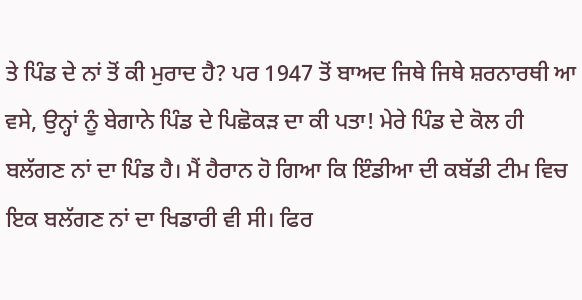ਤੇ ਪਿੰਡ ਦੇ ਨਾਂ ਤੋਂ ਕੀ ਮੁਰਾਦ ਹੈ? ਪਰ 1947 ਤੋਂ ਬਾਅਦ ਜਿਥੇ ਜਿਥੇ ਸ਼ਰਨਾਰਥੀ ਆ ਵਸੇ, ਉਨ੍ਹਾਂ ਨੂੰ ਬੇਗਾਨੇ ਪਿੰਡ ਦੇ ਪਿਛੋਕੜ ਦਾ ਕੀ ਪਤਾ! ਮੇਰੇ ਪਿੰਡ ਦੇ ਕੋਲ ਹੀ ਬਲੱਗਣ ਨਾਂ ਦਾ ਪਿੰਡ ਹੈ। ਮੈਂ ਹੈਰਾਨ ਹੋ ਗਿਆ ਕਿ ਇੰਡੀਆ ਦੀ ਕਬੱਡੀ ਟੀਮ ਵਿਚ ਇਕ ਬਲੱਗਣ ਨਾਂ ਦਾ ਖਿਡਾਰੀ ਵੀ ਸੀ। ਫਿਰ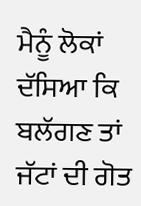ਮੈਨੂੰ ਲੋਕਾਂ ਦੱਸਿਆ ਕਿ ਬਲੱਗਣ ਤਾਂ ਜੱਟਾਂ ਦੀ ਗੋਤ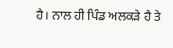ਹੈ। ਨਾਲ ਹੀ ਪਿੰਡ ਅਲਕੜੇ ਹੈ ਤੇ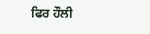ਫਿਰ ਹੌਲੀ